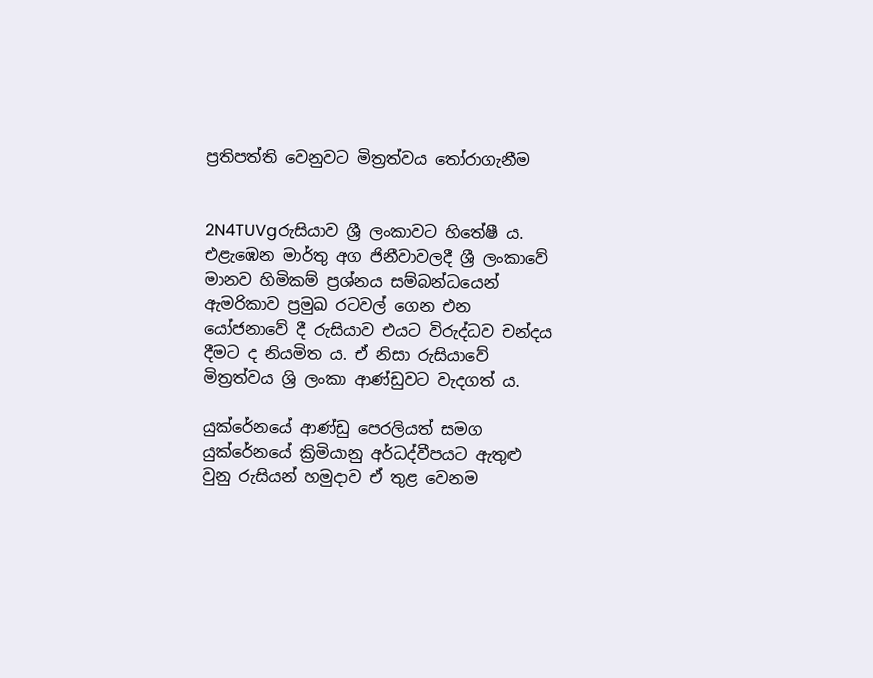ප්‍රතිපත්ති වෙනුවට මිත්‍රත්වය තෝරාගැනීම


2N4TUVgරුසියාව ශ්‍රී ලංකාවට හිතේෂී ය. එළැඹෙන මාර්තු අග ජිනීවාවලදී ශ්‍රී ලංකාවේ මානව හිමිකම් ප්‍රශ්නය සම්බන්ධයෙන් ඇමරිකාව ප්‍රමුඛ රටවල් ගෙන එන යෝජනාවේ දී රුසියාව එයට විරුද්ධව චන්දය දීමට ද නියමිත ය. ඒ නිසා රුසියාවේ මිත්‍රත්වය ශ්‍රි ලංකා ආණ්ඩුවට වැදගත් ය.

යුක්රේනයේ ආණ්ඩු පෙරලියත් සමග යුක්රේනයේ ක්‍රිමියානු අර්ධද්වීපයට ඇතුළු වුනු රුසියන් හමුදාව ඒ තුළ වෙනම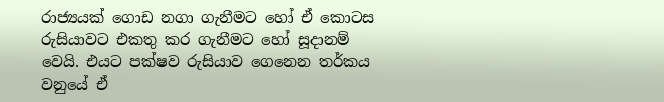රාජ්‍යයක් ගොඩ නගා ගැනීමට හෝ ඒ කොටස රුසියාවට එකතු කර ගැනීමට හෝ සූදානම් වෙයි. එයට පක්ෂව රුසියාව ගෙනෙන තර්කය වනුයේ ඒ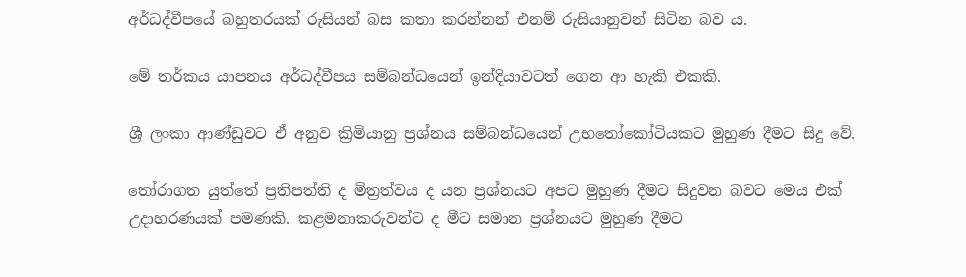අර්ධද්වීපයේ බහුතරයක් රුසියන් බස කතා කරන්නන් එනම් රුසියානුවන් සිටින බව ය.

මේ තර්කය යාපනය අර්ධද්වීපය සම්බන්ධයෙන් ඉන්දියාවටත් ගෙන ආ හැකි එකකි.

ශ්‍රී ලංකා ආණ්ඩුවට ඒ අනුව ක්‍රිමියානු ප්‍රශ්නය සම්බන්ධයෙන් උභතෝකෝටියකට මුහුණ දීමට සිදු වේ.

තෝරාගත යුත්තේ ප්‍රතිපත්ති ද මිත්‍රත්වය ද යන ප්‍රශ්නයට අපට මුහුණ දීමට සිදුවන බවට මෙය එක් උදාහරණයක් පමණකි. කළමනාකරුවන්ට ද මීට සමාන ප්‍රශ්නයට මුහුණ දීමට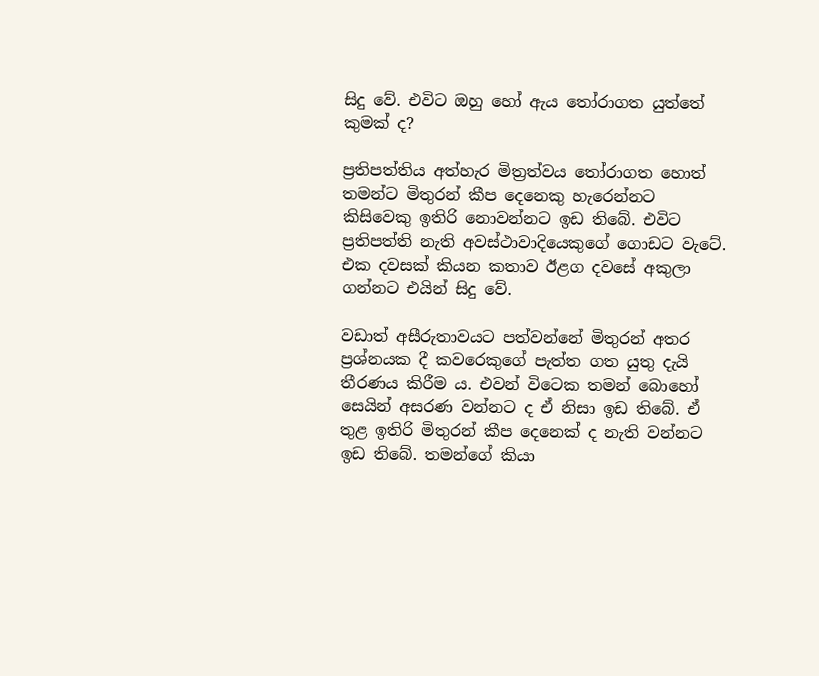සිදු වේ. එවිට ඔහු හෝ ඇය තෝරාගත යුත්තේ කුමක් ද?

ප්‍රතිපත්තිය අත්හැර මිත්‍රත්වය තෝරාගත හොත් තමන්ට මිතුරන් කීප දෙනෙකු හැරෙන්නට කිසිවෙකු ඉතිරි නොවන්නට ඉඩ තිබේ. එවිට ප්‍රතිපත්ති නැති අවස්ථාවාදියෙකුගේ ගොඩට වැටේ. එක දවසක් කියන කතාව ඊළග දවසේ අකුලා ගන්නට එයින් සිදු වේ.

වඩාත් අසීරුතාවයට පත්වන්නේ මිතුරන් අතර ප්‍රශ්නයක දී කවරෙකුගේ පැත්ත ගත යුතු දැයි තීරණය කිරීම ය. එවන් විටෙක තමන් බොහෝ සෙයින් අසරණ වන්නට ද ඒ නිසා ඉඩ තිබේ. ඒ තුළ ඉතිරි මිතුරන් කීප දෙනෙක් ද නැති වන්නට ඉඩ තිබේ. තමන්ගේ කියා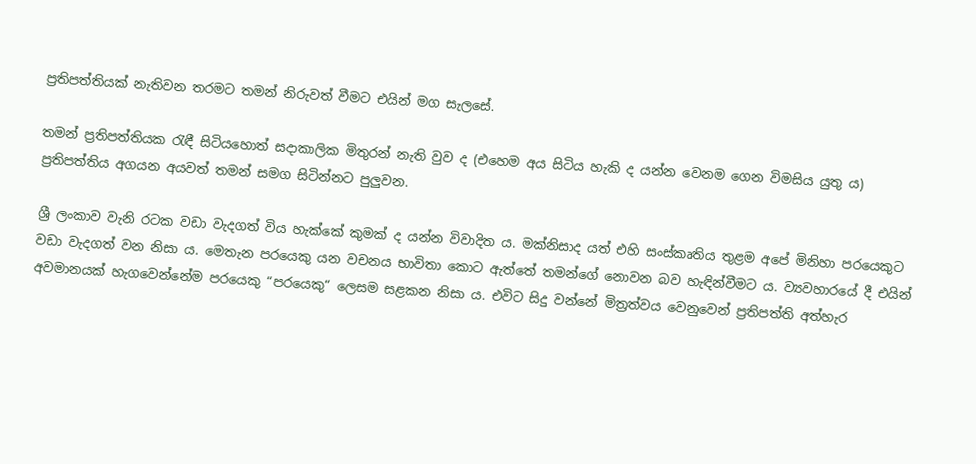ප්‍රතිපත්තියක් නැතිවන තරමට තමන් නිරුවත් වීමට එයින් මග සැලසේ.

තමන් ප්‍රතිපත්තියක රැඳී සිටියහොත් සදාකාලික මිතුරන් නැති වුව ද (එහෙම අය සිටිය හැකි ද යන්න වෙනම ගෙන විමසිය යුතු ය) ප්‍රතිපත්තිය අගයන අයවත් තමන් සමග සිටින්නට පුලුවන.

ශ්‍රී ලංකාව වැනි රටක වඩා වැදගත් විය හැක්කේ කුමක් ද යන්න විවාදිත ය. මක්නිසාද යත් එහි සංස්කෘතිය තුළම අපේ මිනිහා පරයෙකුට වඩා වැදගත් වන නිසා ය. මෙතැන පරයෙකු යන වචනය භාවිතා කොට ඇත්තේ තමන්ගේ නොවන බව හැඳින්වීමට ය. ව්‍යවහාරයේ දී එයින් අවමානයක් හැගවෙන්නේම පරයෙකු “පරයෙකු“ ලෙසම සළකන නිසා ය. එවිට සිදු වන්නේ මිත්‍රත්වය වෙනුවෙන් ප්‍රතිපත්ති අත්හැර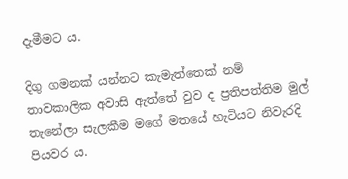දැමීමට ය.

දිගු ගමනක් යන්නට කැමැත්තෙක් නම් තාවකාලික අවාසි ඇත්තේ වුව ද ප්‍රතිපත්තිම මුල් තැනේලා සැලකීම මගේ මතයේ හැටියට නිවැරදි පියවර ය.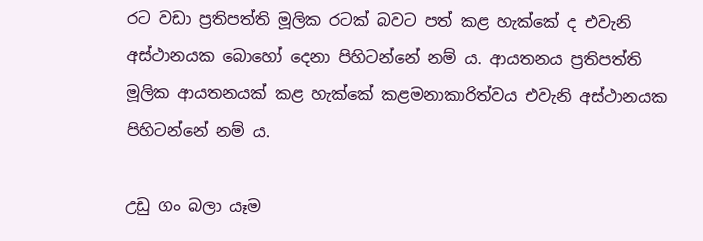රට වඩා ප්‍රතිපත්ති මූලික රටක් බවට පත් කළ හැක්කේ ද එවැනි අස්ථානයක බොහෝ දෙනා පිහිටන්නේ නම් ය. ආයතනය ප්‍රතිපත්ති මූලික ආයතනයක් කළ හැක්කේ කළමනාකාරිත්වය එවැනි අස්ථානයක පිහිටන්නේ නම් ය.

උඩු ගං බලා යෑම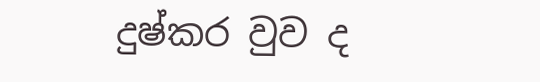දුෂ්කර වුව ද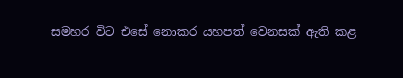සමහර විට එසේ නොකර යහපත් වෙනසක් ඇති කළ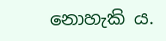නොහැකි ය.